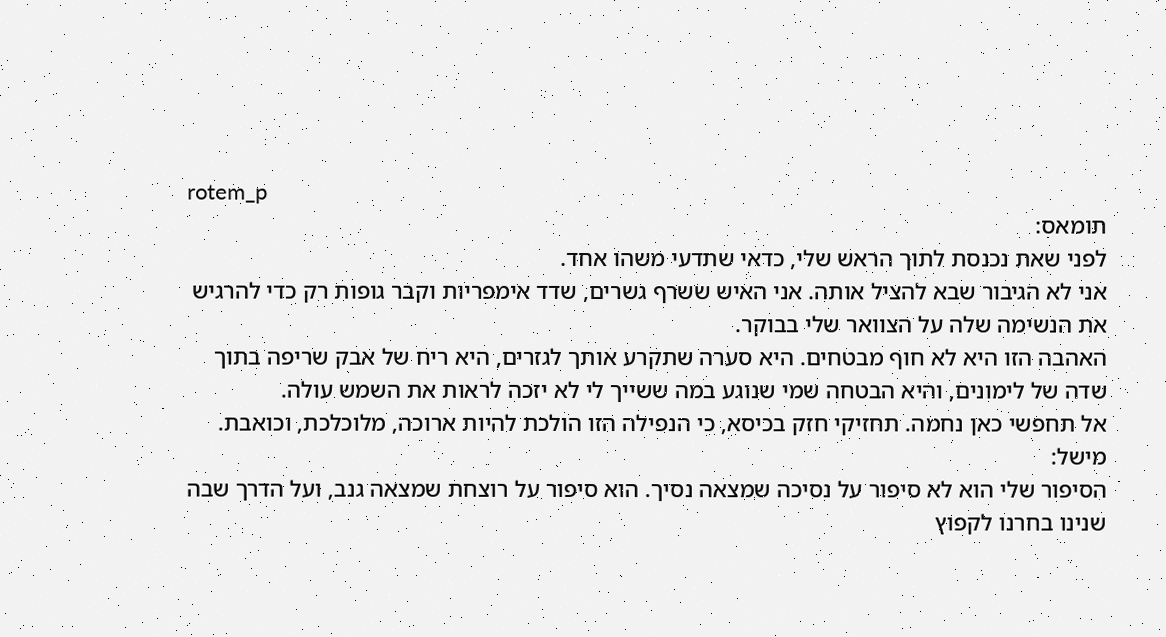rotem_p
תומאס:
לפני שאת נכנסת לתוך הראש שלי, כדאי שתדעי משהו אחד.
אני לא הגיבור שבא להציל אותה. אני האיש ששרף גשרים, שדד אימפריות וקבר גופות רק כדי להרגיש את הנשימה שלה על הצוואר שלי בבוקר.
האהבה הזו היא לא חוף מבטחים. היא סערה שתקרע אותך לגזרים, היא ריח של אבק שריפה בתוך שדה של לימונים, והיא הבטחה שמי שנוגע במה ששייך לי לא יזכה לראות את השמש עולה.
אל תחפשי כאן נחמה. תחזיקי חזק בכיסא, כי הנפילה הזו הולכת להיות ארוכה, מלוכלכת, וכואבת.
מישל:
הסיפור שלי הוא לא סיפור על נסיכה שמצאה נסיך. הוא סיפור על רוצחת שמצאה גנב, ועל הדרך שבה שנינו בחרנו לקפוץ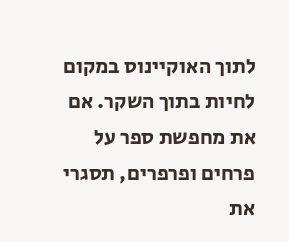לתוך האוקיינוס במקום לחיות בתוך השקר. אם את מחפשת ספר על פרחים ופרפרים, תסגרי את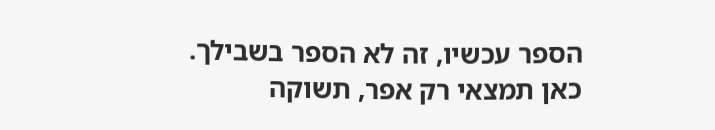הספר עכשיו, זה לא הספר בשבילך.
כאן תמצאי רק אפר, תשוקה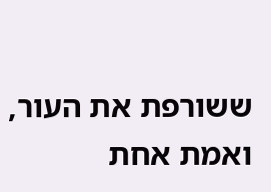ששורפת את העור, ואמת אחת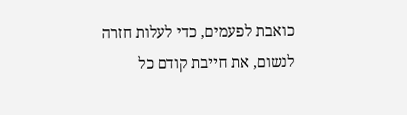כואבת לפעמים, כדי לעלות חזרה לנשום, את חייבת קודם כל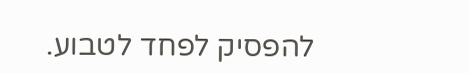להפסיק לפחד לטבוע.